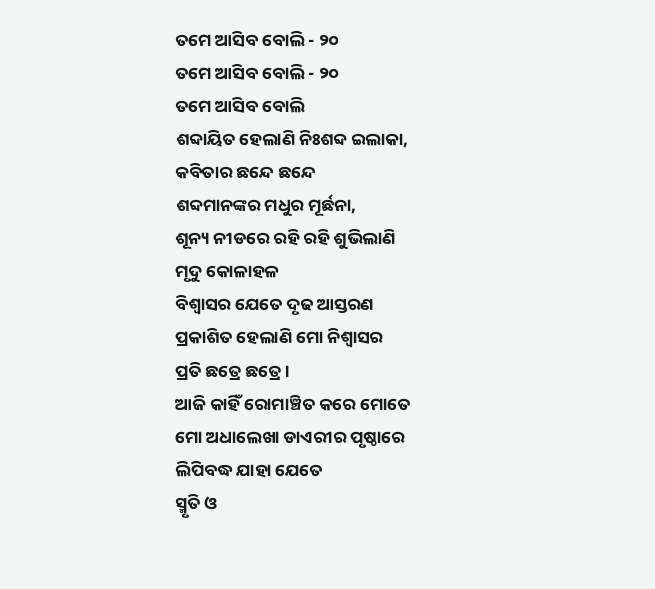ତମେ ଆସିବ ବୋଲି - ୨୦
ତମେ ଆସିବ ବୋଲି - ୨୦
ତମେ ଆସିବ ବୋଲି
ଶବ୍ଦାୟିତ ହେଲାଣି ନିଃଶବ୍ଦ ଇଲାକା,
କବିତାର ଛନ୍ଦେ ଛନ୍ଦେ
ଶବ୍ଦମାନଙ୍କର ମଧୁର ମୂର୍ଛନା,
ଶୂନ୍ୟ ନୀଡରେ ରହି ରହି ଶୁଭିଲାଣି
ମୃଦୁ କୋଳାହଳ
ବିଶ୍ବାସର ଯେତେ ଦୃଢ ଆସ୍ତରଣ
ପ୍ରକାଶିତ ହେଲାଣି ମୋ ନିଶ୍ବାସର
ପ୍ରତି ଛତ୍ରେ ଛତ୍ରେ ।
ଆଜି କାହିଁ ରୋମାଞ୍ଚିତ କରେ ମୋତେ
ମୋ ଅଧାଲେଖା ଡାଏରୀର ପୃଷ୍ଠାରେ
ଲିପିବଦ୍ଧ ଯାହା ଯେତେ
ସ୍ମୃତି ଓ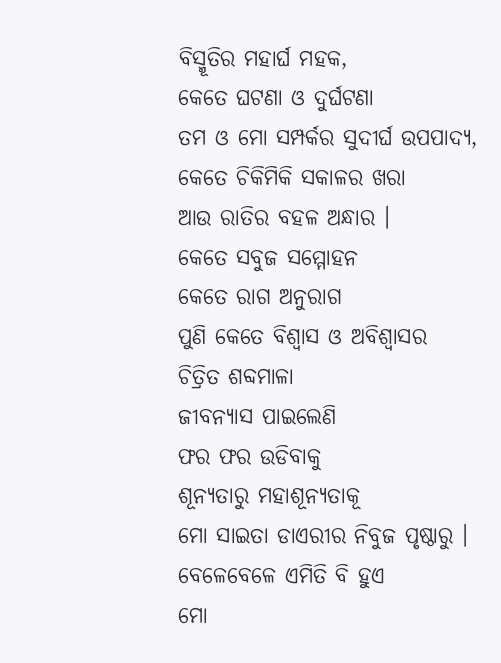ବିସ୍ମୂତିର ମହାର୍ଘ ମହକ,
କେତେ ଘଟଣା ଓ ଦୁର୍ଘଟଣା
ତମ ଓ ମୋ ସମ୍ପର୍କର ସୁଦୀର୍ଘ ଉପପାଦ୍ୟ,
କେତେ ଚିକିମିକି ସକାଳର ଖରା
ଆଉ ରାତିର ବହଳ ଅନ୍ଧାର ।
କେତେ ସବୁଜ ସମ୍ମୋହନ
କେତେ ରାଗ ଅନୁରାଗ
ପୁଣି କେତେ ବିଶ୍ବାସ ଓ ଅବିଶ୍ବାସର
ଚିତ୍ରିତ ଶବ୍ଦମାଳା
ଜୀବନ୍ୟାସ ପାଇଲେଣି
ଫର ଫର ଉଡିବାକୁ
ଶୂନ୍ୟତାରୁ ମହାଶୂନ୍ୟତାକୂ
ମୋ ସାଇତା ଡାଏରୀର ନିବୁଜ ପୃଷ୍ଠାରୁ ।
ବେଳେବେଳେ ଏମିତି ବି ହୁଏ
ମୋ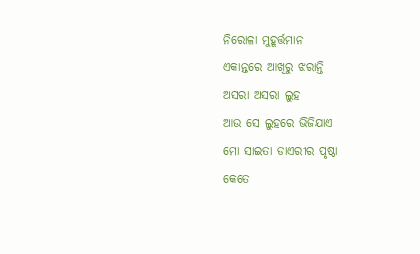ନିରୋଳା ମୁହୂର୍ତ୍ତମାନ
ଏକାନ୍ତରେ ଆଖିରୁ ଝରାନ୍ତି
ଅସରା ଅସରା ଲୁହ
ଆଉ ସେ ଲୁହରେ ଭିଜିଯାଏ
ମୋ ସାଇତା ଡାଏରୀର ପୃଷ୍ଠା
କେତେ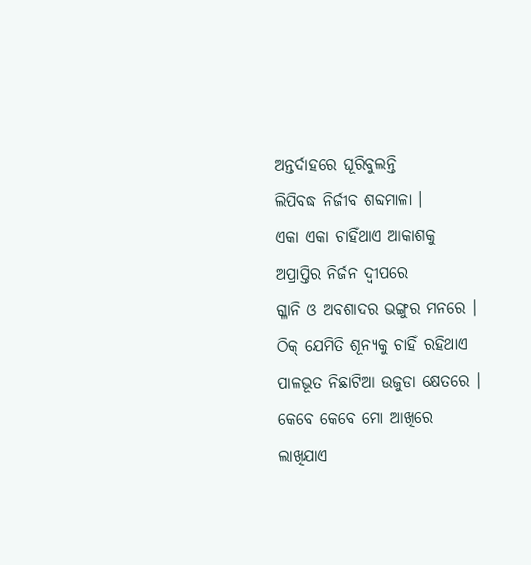ଅନ୍ତର୍ଦାହରେ ଘୂରିବୁଲନ୍ତି
ଲିପିବଦ୍ଧ ନିର୍ଜୀବ ଶବ୍ଦମାଳା ।
ଏକା ଏକା ଚାହିଁଥାଏ ଆକାଶକୁ
ଅପ୍ରାପ୍ତିର ନିର୍ଜନ ଦ୍ବୀପରେ
ଗ୍ଳାନି ଓ ଅବଶାଦର ଭଙ୍ଗୁର ମନରେ ।
ଠିକ୍ ଯେମିତି ଶୂନ୍ୟକୁ ଚାହିଁ ରହିଥାଏ
ପାଳଭୂତ ନିଛାଟିଆ ଉଜୁଡା କ୍ଷେତରେ ।
କେବେ କେବେ ମୋ ଆଖିରେ ଲାଖିଯାଏ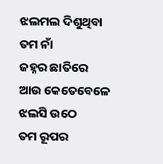ଝଲମଲ ଦିଶୁଥିବା ତମ ନାଁ
ଜହ୍ନର ଛାତିରେ
ଆଉ କେତେବେଳେ ଝଲସି ଉଠେ
ତମ ରୂପର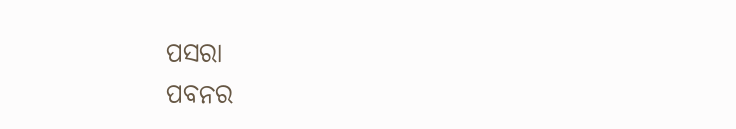ପସରା
ପବନର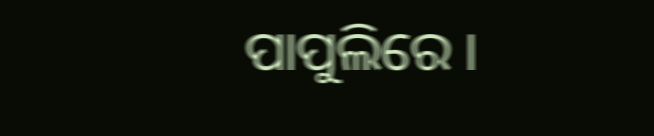ପାପୁଲିରେ ।